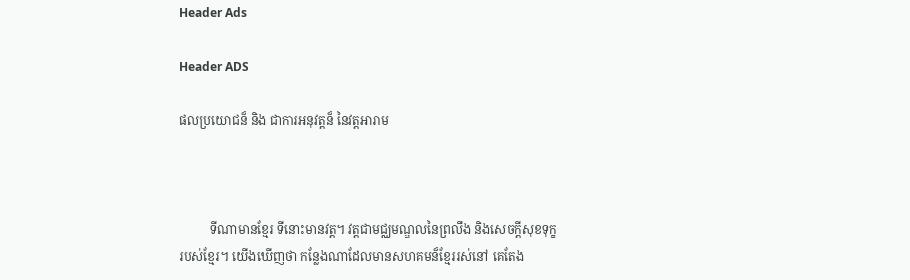Header Ads

Header ADS

ផលប្រយោជន៏ និង ជាការអនុវត្តន៏ នៃវត្តអារាម



          ទីណាមានខ្មែរ ទីនោះមានវត្ត។ វត្តជាមជ្ឈមណ្ឌលនៃព្រលឹង និងសេចក្តីសុខទុក្ខរបស់ខ្មែរ។ យើងឃើញថា កន្លែងណាដែលមានសហគមន៏ខ្មែររស់នៅ គេតែង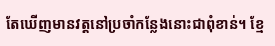តែឃើញមានវត្តនៅប្រចាំកន្លែងនោះជាពុំខាន់។ ខ្មែ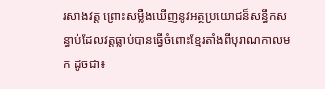រសាងវត្ត ព្រោះសម្លឺងឃើញនូវអត្ថប្រយោជន៏សន្ធឹកសន្ធាប់ដែលវត្តធ្លាប់បានធ្វើចំពោះខ្មែរតាំងពីបុរាណកាលមក ដូចជា៖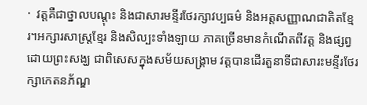·  វត្តគឺជាថ្នាលបណ្ដុះ និងជាសារមន្ទីរថែរក្សាវប្បធម៌ និងអត្តសញ្ញាណជាតិតខ្មែរ។អក្សារសាស្រ្តខ្មែរ និងសិល្បះទាំងឡាយ ភាគច្រើនមានកំណើតពីវត្ត និងផ្សព្វដោយព្រះសង្ឃ ជាពិសេសក្នុងសម័យសង្រ្គាម វត្តបានដើរតួនាទីជាសារះមន្ទីរថែរក្សាកេតនភ័ណ្ឌ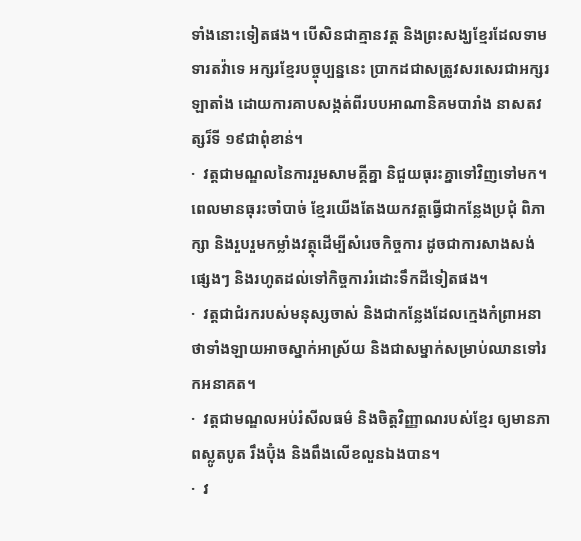ទាំងនោះទៀតផង។ បើសិនជាគ្មានវត្ត និងព្រះសង្ឃខ្មែរដែលទាមទារតវ៉ាទេ អក្សរខ្មែរបច្ចុប្បន្ននេះ ប្រាកដជាសត្រូវសរសេរជាអក្សរឡាតាំង ដោយការគាបសង្កត់ពីរបបអាណានិគមបារាំង នាសតវត្សរ៏ទី ១៩ជាពុំខាន់។
·  វត្តជាមណ្ឌលនៃការរួមសាមគ្គីគ្នា និជួយធុរះគ្នាទៅវិញទៅមក។ ពេលមានធុរះចាំបាច់ ខ្មែរយើងតែងយកវត្តធ្វើជាកន្លែងប្រជុំ ពិភាក្សា និងរួបរួមកម្លាំងវត្ថុដើម្បីសំរេចកិច្ចការ ដូចជាការសាងសង់ផ្សេងៗ និងរហូតដល់ទៅកិច្ចការរំដោះទឹកដីទៀតផង។
·  វត្តជាជំរករបស់មនុស្សចាស់ និងជាកន្លែងដែលក្មេងកំព្រាអនាថាទាំងឡាយអាចស្នាក់អាស្រ័យ និងជាសម្នាក់សម្រាប់ឈានទៅរកអនាគត។
·  វត្តជាមណ្ឌលអប់រំសីលធម៌ និងចិត្តវិញ្ញាណរបស់ខ្មែរ ឲ្យមានភាពស្លូតបូត រឹងប៊ុំង និងពឹងលើខលួនឯងបាន។
·  វ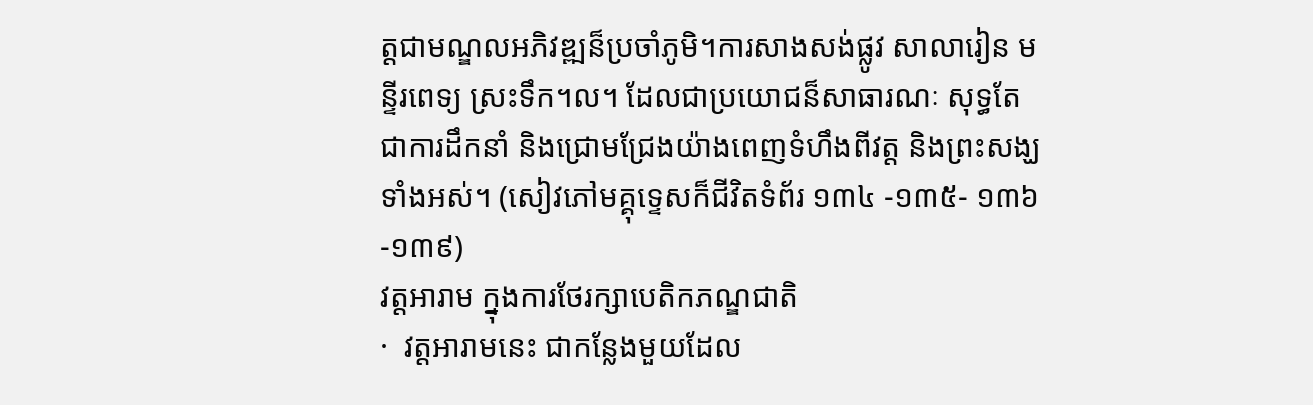ត្តជាមណ្ឌលអភិវឌ្ឍន៏ប្រចាំភូមិ។ការសាងសង់ផ្លូវ សាលារៀន មន្ទីរពេទ្យ ស្រះទឹក។ល។ ដែលជាប្រយោជន៏សាធារណៈ សុទ្ធតែជាការដឹកនាំ និងជ្រោមជ្រែងយ៉ាងពេញទំហឹងពីវត្ត និងព្រះសង្ឃទាំងអស់។ (សៀវភៅមគ្គុទ្ទេសក៏ជីវិតទំព័រ ១៣៤ -១៣៥- ១៣៦ -១៣៩)
វត្តអារាម ក្នុងការថែរក្សាបេតិកភណ្ឌជាតិ
·  វត្តអារាមនេះ ជាកន្លែងមួយដែល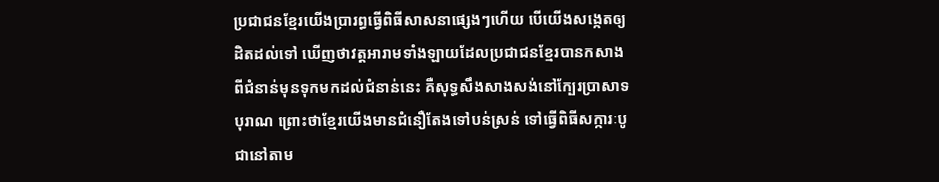ប្រជាជនខ្មែរយើងប្រារព្ធធ្វើពិធីសាសនាផ្សេងៗហើយ បើយើងសង្កេតឲ្យដិតដល់ទៅ ឃើញថាវត្តអារាមទាំងឡាយដែលប្រជាជនខ្មែរបានកសាង ពីជំនាន់មុនទុកមកដល់ជំនាន់នេះ គឺសុទ្ធសឹងសាងសង់នៅក្បែរប្រាសាទបុរាណ ព្រោះថាខ្មែរយើងមានជំនឿតែងទៅបន់ស្រន់ ទៅធ្វើពិធីសក្ការៈបូជានៅតាម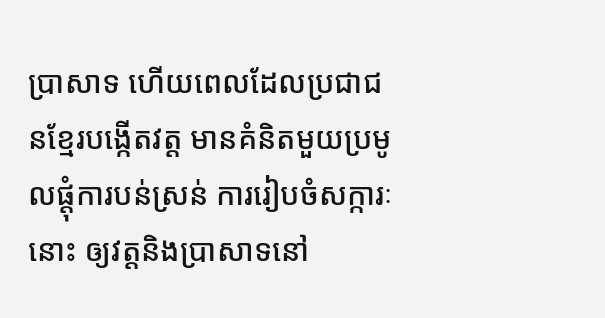ប្រាសាទ ហើយពេលដែលប្រជាជនខ្មែរបង្កើតវត្ត មានគំនិតមួយប្រមូលផ្តុំការបន់ស្រន់ ការរៀបចំសក្ការៈនោះ ឲ្យវត្តនិងប្រាសាទនៅ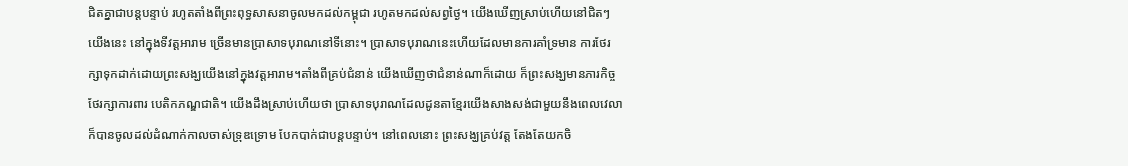ជិតគ្នាជាបន្តបន្ទាប់ រហូតតាំងពីព្រះពុទ្ធសាសនាចូលមកដល់កម្ពុជា រហូតមកដល់សព្វថ្ងៃ។ យើងឃើញស្រាប់ហើយនៅជិតៗយើងនេះ នៅក្នុងទីវត្តអារាម ច្រើនមានប្រាសាទបុរាណនៅទីនោះ។ ប្រាសាទបុរាណនេះហើយដែលមានការគាំទ្រមាន ការថែរក្សាទុកដាក់ដោយព្រះសង្ឃយើងនៅក្នុងវត្តអារាម។តាំងពីគ្រប់ជំនាន់ យើងឃើញថាជំនាន់ណាក៏ដោយ ក៏ព្រះសង្ឃមានភារកិច្ចថែរក្សាការពារ បេតិកភណ្ឌជាតិ។ យើងដឹងស្រាប់ហើយថា ប្រាសាទបុរាណដែលដូនតាខ្មែរយើងសាងសង់ជាមួយនឹងពេលវេលា ក៏បានចូលដល់ដំណាក់កាលចាស់ទ្រុឌទ្រោម បែកបាក់ជាបន្តបន្ទាប់។ នៅពេលនោះ ព្រះសង្ឃគ្រប់វត្ត តែងតែយកចិ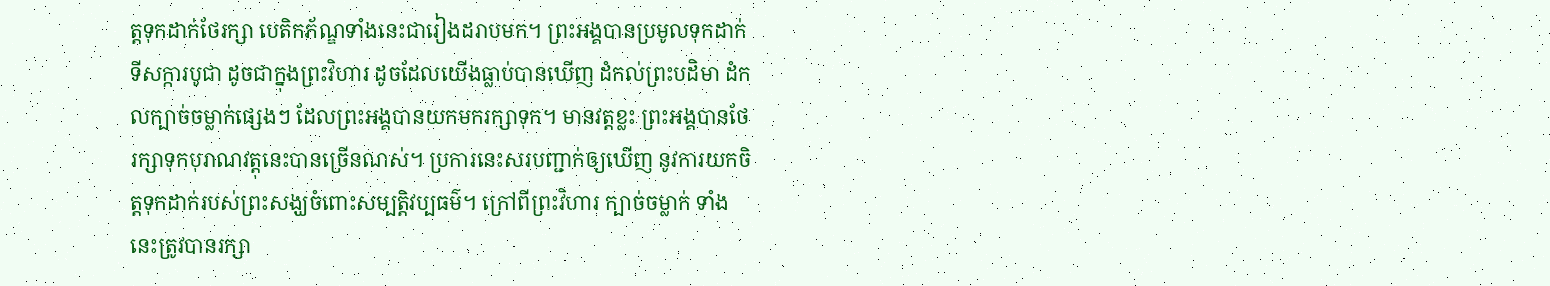ត្តទុកដាក់ថែរក្សា បេតិកភ័ណ្ឌទាំងនេះជារៀងដរាបមក។ ព្រះអង្គបានប្រមូលទុកដាក់ទីសក្ការបូជា ដូចជាក្នុងព្រះវិហារ ដូចដែលយើងធ្លាប់បានឃើញ ដំកល់ព្រះបដិមា ដំកលក្បាច់ចម្លាក់ផ្សេងៗ ដែលព្រះអង្គបានយកមករក្សាទុក។ មានវត្តខ្លះ ព្រះអង្គបានថែរក្សាទុកបុរាណវត្តុនេះបានច្រើនណស់។ ប្រការនេះសរបញ្ជាក់ឲ្យឃើញ នូវការយកចិត្តទុកដាក់របស់ព្រះសង្ឃចំពោះសម្បត្តិវប្បធម៌។ ក្រៅពីព្រះវិហារ ក្បាច់ចម្លាក់ ទាំងនេះត្រូវបានរក្សា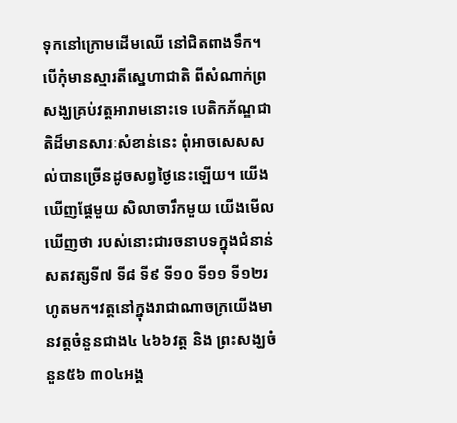ទុកនៅក្រោមដើមឈើ នៅជិតពាងទឹក។ បើកុំមានស្មារតីស្នេហាជាតិ ពីសំណាក់ព្រសង្ឃគ្រប់វត្តអារាមនោះទេ បេតិកភ័ណ្ឌជាតិដ៏មានសារៈសំខាន់នេះ ពុំអាចសេសសល់បានច្រើនដូចសព្វថ្ងៃនេះឡើយ។ យើងឃើញផ្តែមួយ សិលាចារឹកមួយ យើងមើលឃើញថា របស់នោះជារចនាបទក្នុងជំនាន់សតវត្សទី៧ ទី៨ ទី៩ ទី១០ ទី១១ ទី១២រហូតមក។វត្តនៅក្នុងរាជាណាចក្រយើងមានវត្តចំនួនជាង៤ ៤៦៦វត្ត និង ព្រះសង្ឃចំនួន៥៦ ៣០៤អង្គ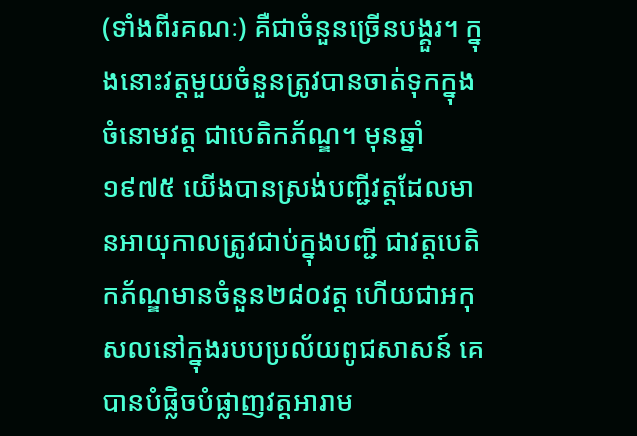(ទាំងពីរគណៈ) គឺជាចំនួនច្រើនបង្គួរ។ ក្នុងនោះវត្តមួយចំនួនត្រូវបានចាត់ទុកក្នុងចំនោមវត្ត ជាបេតិកភ័ណ្ឌ។ មុនឆ្នាំ១៩៧៥ យើងបានស្រង់បញ្ជីវត្តដែលមានអាយុកាលត្រូវជាប់ក្នុងបញ្ជី ជាវត្តបេតិកភ័ណ្ឌមានចំនួន២៨០វត្ត ហើយជាអកុសលនៅក្នុងរបបប្រល័យពូជសាសន៍ គេបានបំផ្លិចបំផ្លាញវត្តអារាម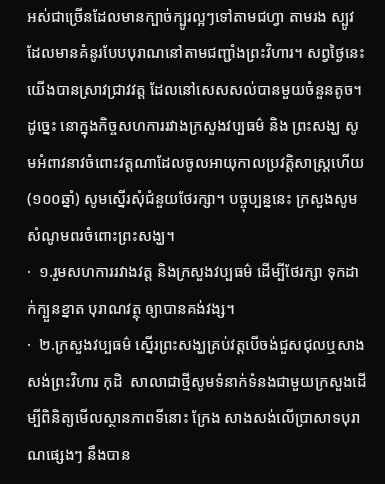អស់ជាច្រើនដែលមានក្បាច់ក្បូរល្អៗទៅតាមជហ្វា តាមរង ស្បូវដែលមានគំនូរបែបបុរាណនៅតាមជញ្ជាំងព្រះវិហារ។ សព្វថ្ងៃនេះ យើងបានស្រាវជ្រាវវត្ត ដែលនៅសេសសល់បានមួយចំនួនតូច។ ដូច្នេះ នោក្នុងកិច្ចសហការរវាងក្រសួងវប្បធម៌ និង ព្រះសង្ឃ សូមអំពាវនាវចំពោះវត្តណាដែលចូលអាយុកាលប្រវត្តិសាស្ត្រហើយ(១០០ឆ្នាំ) សូមស្នើរសុំជំនួយថែរក្សា។ បច្ចុប្បន្ននេះ ក្រសួងសូមសំណូមពរចំពោះព្រះសង្ឃ។
·  ១.រួមសហការរវាងវត្ត និងក្រសួងវប្បធម៌ ដើម្បីថែរក្សា ទុកដាក់ក្បួនខ្នាត បុរាណវត្ថុ ឲ្យាបានគង់វង្ស។
·  ២.ក្រសួងវប្បធម៌ ស្នើរព្រះសង្ឃគ្រប់វត្តបើចង់ជួសជុលឬសាងសង់ព្រះវិហារ កុដិ  សាលាជាថ្មីសូមទំនាក់ទំនងជាមួយក្រសួងដើម្បីពិនិត្យមើលស្ថានភាពទីនោះ ក្រែង សាងសង់លើប្រាសាទបុរាណផ្សេងៗ នឹងបាន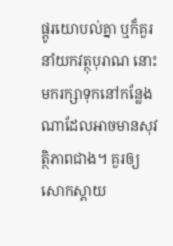ផ្តូរយោបល់គ្នា ឬក៏គួរនាំយកវត្ថុបុរាណ នោះមករក្សាទុកនៅកន្លែងណាដែលអាចមានសុវត្ថិភាពជាង។ គួរឲ្យសោកស្តាយ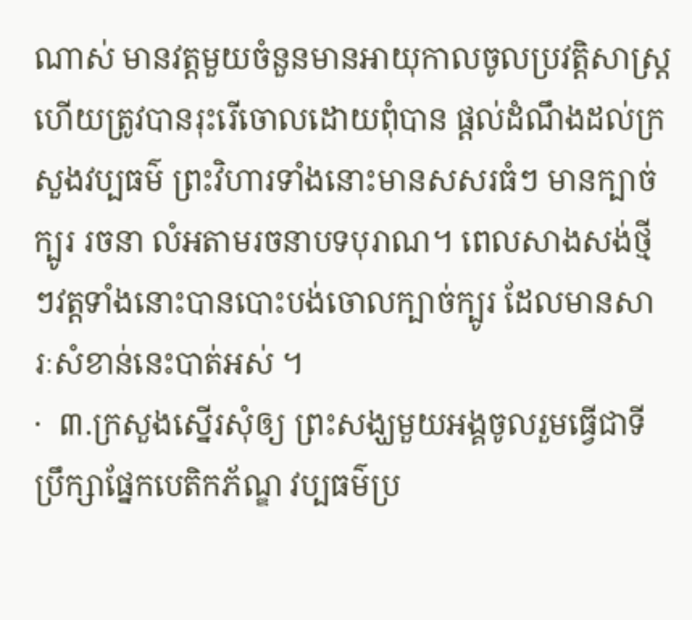ណាស់ មានវត្តមួយចំនួនមានអាយុកាលចូលប្រវត្តិសាស្ត្រ ហើយត្រូវបានរុះរើចោលដោយពុំបាន ផ្តល់ដំណឹងដល់ក្រសួងវប្បធម៌ ព្រះវិហារទាំងនោះមានសសរធំៗ មានក្បាច់ក្បូរ រចនា លំអតាមរចនាបទបុរាណ។ ពេលសាងសង់ថ្មីៗវត្តទាំងនោះបានបោះបង់ចោលក្បាច់ក្បូរ ដែលមានសារៈសំខាន់នេះបាត់អស់ ។
·  ៣.ក្រសួងស្នើរសុំឲ្យ ព្រះសង្ឃមួយអង្គចូលរួមធ្វើជាទីប្រឹក្សាផ្នែកបេតិកភ័ណ្ឌ វប្បធម៌ប្រ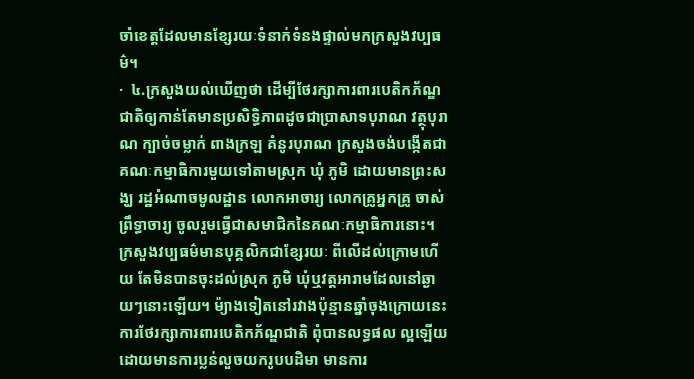ចាំខេត្តដែលមានខ្សែរយៈទំនាក់ទំនងផ្ទាល់មកក្រសួងវប្បធម៌។
·  ៤.ក្រសួងយល់ឃើញថា ដើម្បីថែរក្សាការពារបេតិកភ័ណ្ឌជាតិឲ្យកាន់តែមានប្រសិទ្ធិភាពដូចជាប្រាសាទបុរាណ វត្ថុបុរាណ ក្បាច់ចម្លាក់ ពាងក្រឡ គំនូរបុរាណ ក្រសួងចង់បង្កើតជាគណៈកម្មាធិការមួយទៅតាមស្រុក ឃុំ ភូមិ ដោយមានព្រះសង្ឃ រដ្ឋអំណាចមូលដ្ឋាន លោកអាចារ្យ លោកគ្រូអ្នកគ្រូ ចាស់ព្រឹទ្ធាចារ្យ ចូលរួមធ្វើជាសមាជិកនៃគណៈកម្មាធិការនោះ។ក្រសួងវប្បធម៌មានបុគ្គលិកជាខ្សែរយៈ ពីលើដល់ក្រោមហើយ តែមិនបានចុះដល់ស្រុក ភូមិ ឃុំឬវត្តអារាមដែលនៅឆ្ងាយៗនោះឡើយ។ ម៉្យាងទៀតនៅរវាងប៉ុន្មានឆ្នាំចុងក្រោយនេះ ការថែរក្សាការពារបេតិកភ័ណ្ឌជាតិ ពុំបានលទ្ធផល ល្អឡើយ ដោយមានការប្លន់លួចយករូបបដិមា មានការ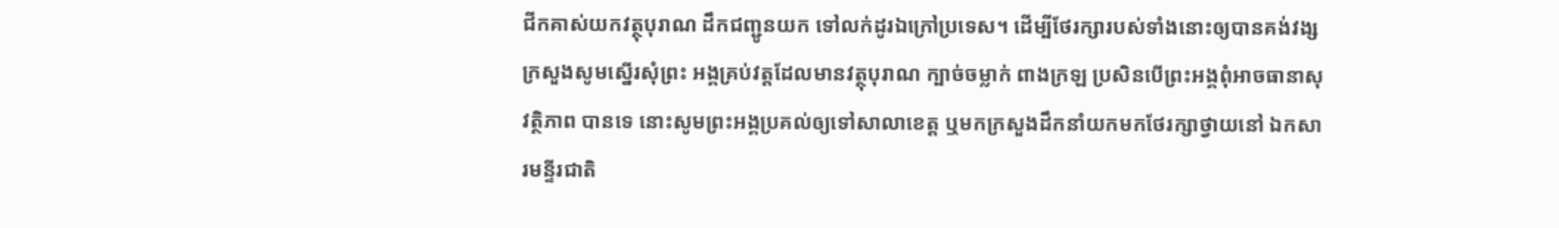ជីកគាស់យកវត្ថុបុរាណ ដឹកជញ្ជូនយក ទៅលក់ដូរឯក្រៅប្រទេស។ ដើម្បីថែរក្សារបស់ទាំងនោះឲ្យបានគង់វង្សក្រសួងសូមស្នើរសុំព្រះ អង្គគ្រប់វត្តដែលមានវត្ថុបុរាណ ក្បាច់ចម្លាក់ ពាងក្រឡ ប្រសិនបើព្រះអង្គពុំអាចធានាសុវត្ថិភាព បានទេ នោះសូមព្រះអង្គប្រគល់ឲ្យទៅសាលាខេត្ត ឬមកក្រសួងដឹកនាំយកមកថែរក្សាថ្វាយនៅ ឯកសារមន្ទីរជាតិ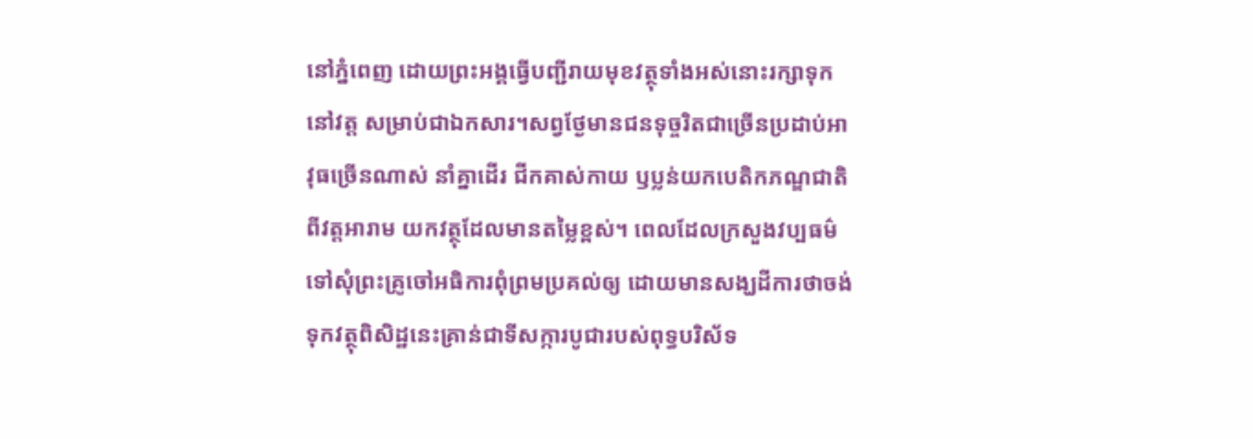នៅភ្នំពេញ ដោយព្រះអង្គធ្វើបញ្ជីរាយមុខវត្ថុទាំងអស់នោះរក្សាទុកនៅវត្ត សម្រាប់ជាឯកសារ។សព្វថ្ងែមានជនទុច្ចរិតជាច្រើនប្រដាប់អាវុធច្រើនណាស់ នាំគ្នាដើរ ជីកគាស់កាយ ឫប្លន់យកបេតិកភណ្ឌជាតិពីវត្តអារាម យកវត្ថុដែលមានតម្លៃខ្ពស់។ ពេលដែលក្រសួងវប្បធម៌ទៅសុំព្រះគ្រូចៅអធិការពុំព្រមប្រគល់ឲ្យ ដោយមានសង្ឃដីការថាចង់ ទុកវត្ថុពិសិដ្ឋនេះគ្រាន់ជាទីសក្ការបូជារបស់ពុទ្ធបរិស័ទ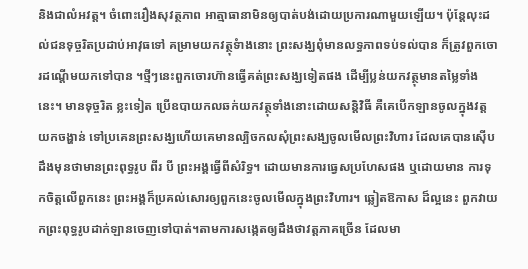និងជាលំអវត្ត។ ចំពោះរឿងសុវត្ថភាព អាត្មាធានាមិនឲ្យបាត់បង់ដោយប្រការណាមួយឡើយ។ ប៉ុន្តែលុះដល់ជនទុច្ចរិតប្រដាប់អាវុធទៅ គម្រាមយកវត្ថុទំាងនោះ ព្រះសង្ឃពុំមានលទ្ធភាពទប់ទល់បាន ក៏ត្រូវពួកចោរដណ្តើមយកទៅបាន ។ថ្មីៗនេះពួកចោរហ៊ានធ្វើគត់ព្រះសង្ឃទៀតផង ដើម្បីប្លន់យកវត្ថុមានតម្លៃទាំងនេះ។ មានទុច្ចរិត ខ្លះទៀត ប្រើឧបាយកលឆក់យកវត្ថុទាំងនោះដោយសន្តិវិធី គឺគេបើកឡានចូលក្នុងវត្ត យកចង្ហាន់ ទៅប្រគេនព្រះសង្ឃហើយគេមានល្បិចកលសុំព្រះសង្ឃចូលមើលព្រះវិហារ ដែលគេបានស៊ើប ដឹងមុនថាមានព្រះពុទ្ធរូប ពីរ បី ព្រះអង្គធ្វើពីសំរិទ្ធ។ ដោយមានការធ្វេសប្រហែសផង ឬដោយមាន ការទុកចិត្តលើពួកនេះ ព្រះអង្គក៏ប្រគល់សោរឲ្យពួកនេះចូលមើលក្នុងព្រះវិហារ។ ឆ្លៀតឱកាស ដ៏ល្អនេះ ពួកវាយកព្រះពុទ្ធរូបដាក់ឡានចេញទៅបាត់។តាមការសង្កេតឲ្យដឹងថាវត្តភាគច្រើន ដែលមា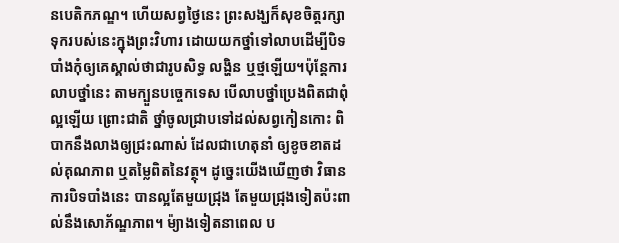នបេតិកភណ្ឌ។ ហើយសព្វថ្ងៃនេះ ព្រះសង្ឃក៏សុខចិត្តរក្សាទុករបស់នេះក្នុងព្រះវិហារ ដោយយកថ្នាំទៅលាបដើម្បីបិទបាំងកុំឲ្យគេស្គាល់ថាជារូបសិទ្ធ លង្ហិន ឬថ្មឡើយ។ប៉ុន្តែការលាបថ្នាំនេះ តាមក្បួនបច្ចេកទេស បើលាបថ្នាំប្រេងពិតជាពុំល្អឡើយ ព្រោះជាតិ ថ្នាំចូលជ្រាបទៅដល់សព្វកៀនកោះ ពិបាកនឹងលាងឲ្យជ្រះណាស់ ដែលជាហេតុនាំ ឲ្យខូចខាតដល់គុណភាព ឬតម្លៃពិតនៃវត្ថុ។ ដូច្នេះយើងឃើញថា វិធានការបិទបាំងនេះ បានល្អតែមួយជ្រុង តែមួយជ្រុងទៀតប៉ះពាល់នឹងសោភ័ណ្ឌភាព។ ម៉្យាងទៀតនាពេល ប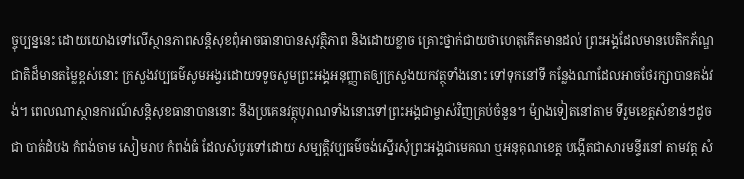ច្ចុប្បន្ននេះ ដោយយោងទៅលើស្ថានភាពសន្តិសុខពុំអាចធានាបានសុវត្ថិភាព និងដោយខ្លាច គ្រោះថ្នាក់ជាយថាហេតុកើតមានដល់ ព្រះអង្គដែលមានបេតិកភ័ណ្ឌជាតិដ៏មានតម្លៃខ្ពស់នោះ ក្រសួងវប្បធម៌សូមអង្វរដោយទទូចសូមព្រះអង្គអនុញ្ញាតឲ្យក្រសួងយកវត្ថុទាំងនោះ ទៅទុកនៅទី កន្លែងណាដែលអាចថែរក្សាបានគង់វង់។ ពេលណាស្ថានការណ៍សន្តិសុខធានាបាននោះ នឹងប្រគេនវត្ថុបុរាណទាំងនោះទៅព្រះអង្គជាម្ចាស់វិញគ្រប់ចំនួន។ ម៉្យាងទៀតនៅតាម ទីរួមខេត្តសំខាន់ៗដូចជា បាត់ដំបង កំពង់ចាម សៀមរាប កំពង់ធំ ដែលសំបូរទៅដោយ សម្បត្តិវប្បធម៌ចង់ស្នើរសុំព្រះអង្គជាមេគណ ឬអនុគុណខេត្ត បង្កើតជាសារមន្ទីរនៅ តាមវត្ត សំ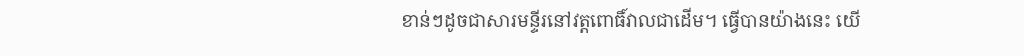ខាន់ៗដូចជាសារមន្ទីរនៅវត្តពោធិ៍វាលជាដើម។ ធ្វើបានយ៉ាងនេះ យើ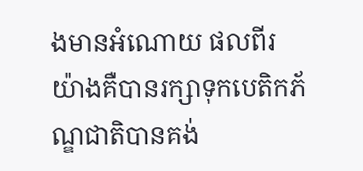ងមានអំណោយ ផលពីរយ៉ាងគឺបានរក្សាទុកបេតិកភ័ណ្ឌជាតិបានគង់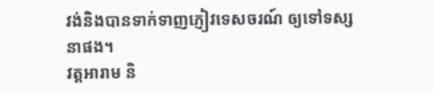វង់និងបានទាក់ទាញភ្ញៀវទេសចរណ៍ ឲ្យទៅទស្សនាផង។
វត្តអារាម និ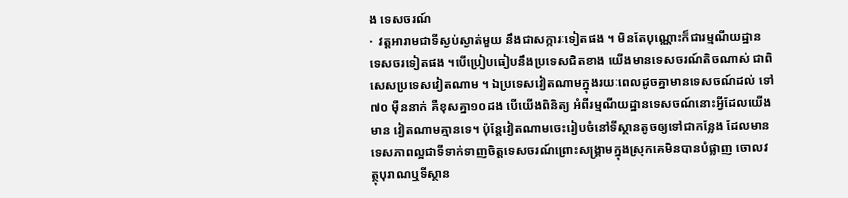ង ទេសចរណ៍
·  វត្តអារាមជាទីស្ងប់ស្ងាត់មួយ នឹងជាសក្ការៈទៀតផង ។ មិនតែបុណ្ណោះក៏ជារម្មណីយដ្ឋាន ទេសចរទៀតផង ។បើប្រៀបធៀបនឹងប្រទេសជិតខាង យើងមានទេសចរណ៍តិចណាស់ ជាពិសេសប្រទេសវៀតណាម ។ ឯប្រទេសវៀតណាមក្នុងរយៈពេលដូចគ្នាមានទេសចណ៍ដល់ ទៅ៧០ ម៉ឺននាក់ គឺខុសគ្នា១០ដង បើយើងពិនិត្យ អំពីរម្មណីយដ្ឋានទេសចណ៍នោះអ្វីដែលយើងមាន វៀតណាមគ្មានទេ។ ប៉ុន្តែវៀតណាមចេះរៀបចំនៅទីស្ថានតូចឲ្យទៅជាកន្លែង ដែលមានទេសភាពល្អជាទីទាក់ទាញចិត្តទេសចរណ៍ព្រោះសង្គ្រាមក្នុងស្រុកគេមិនបានបំផ្លាញ ចោលវត្ថុបុរាណឬទីស្ថាន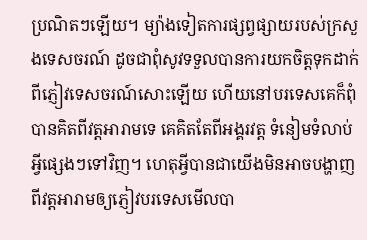ប្រណិតៗឡើយ។ ម្យ៉ាងទៀតការផ្សព្វផ្សាយរបស់ក្រសួងទេសចរណ៍ ដូចជាពុំសូវទទួលបានការយកចិត្តទុកដាក់ពីភ្ញៀវទេសចរណ៍សោះឡើយ ហើយនៅបរទេសគេក៏ពុំបានគិតពីវត្តអារាមទេ គេគិតតែពីអង្គរវត្ត ទំនៀមទំលាប់អ្វីផ្សេងៗទៅវិញ។ ហេតុអ្វីបានជាយើងមិនអាចបង្ហាញពីវត្តអារាមឲ្យភ្ញៀវបរទេសមើលបា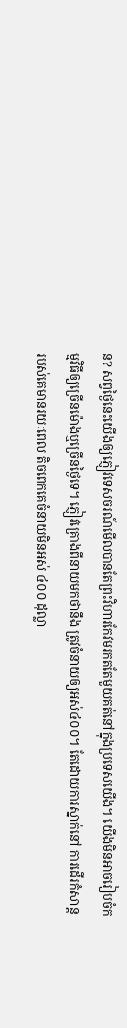ន? សព្វថ្ងៃនេះយើងឲ្យភ្ញៀវទេសចរណ៍មើលបានតែព្រះវិហារកែវមរកតតែមួយគត់នៅក្នុងប្រទេសយើង។ យើងមិនអាចរៀបចំកម្មវិធីឲ្យច្រើនម៉ោងឬច្រើនថ្ងៃទេ។ ភ្ញៀវគ្រោងពីនាយមកថានឹង ត្រូវចំនាយឲ្យអស់៤០០។ តែដោយការស្នាក់នៅ ការដើរកំសាន្តរបស់គេមានរយៈពេល តិចពេកគេចំនាយមិនអស់ ៤០០ ដុល្លា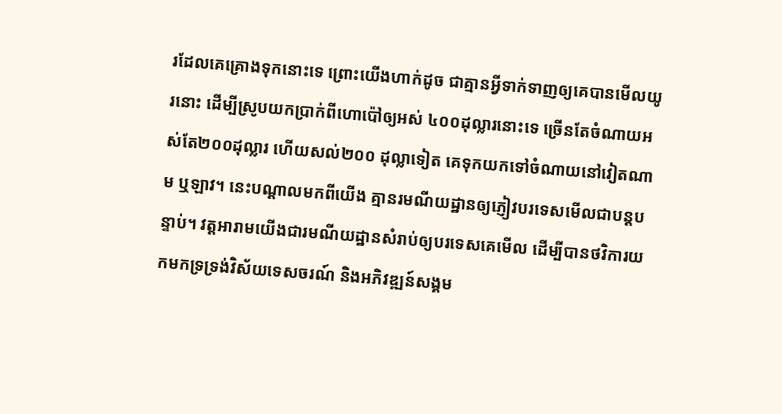រដែលគេគ្រោងទុកនោះទេ ព្រោះយើងហាក់ដូច ជាគ្មានអ្វីទាក់ទាញឲ្យគេបានមើលយូរនោះ ដើម្បីស្រូបយកប្រាក់ពីហោប៉ៅឲ្យអស់ ៤០០ដុល្លារនោះទេ ច្រើនតែចំណាយអស់តែ២០០ដុល្លារ ហើយសល់២០០ ដុល្លាទៀត គេទុកយកទៅចំណាយនៅវៀតណាម ឬឡាវ។ នេះបណ្តាលមកពីយើង គ្មានរមណីយដ្ឋានឲ្យភ្ញៀវបរទេសមើលជាបន្តបន្ទាប់។ វត្តអារាមយើងជារមណីយដ្ឋានសំរាប់ឲ្យបរទេសគេមើល ដើម្បីបានថវិការយកមកទ្រទ្រង់វិស័យទេសចរណ៍ និងអភិវឌ្ឍន៍សង្គម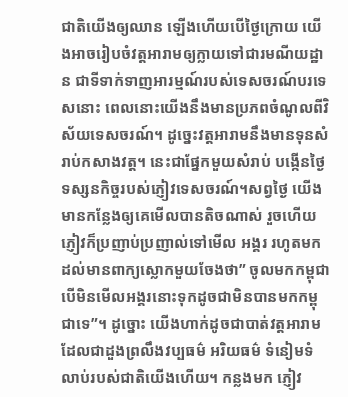ជាតិយើងឲ្យឈាន ឡើងហើយបើថ្ងៃក្រោយ យើងអាចរៀបចំវត្តអារាមឲ្យក្លាយទៅជារមណីយដ្ឋាន ជាទីទាក់ទាញអារម្មណ៍របស់ទេសចរណ៍បរទេសនោះ ពេលនោះយើងនឹងមានប្រភពចំណូលពីវិស័យទេសចរណ៍។ ដូច្នេះវត្តអារាមនឹងមានទុនសំរាប់កសាងវត្ត។ នេះជាផ្នែកមួយសំរាប់ បង្កើនថ្ងៃទស្សនកិច្ចរបស់ភ្ញៀវទេសចរណ៍។សព្វថ្ងៃ យើងមានកន្លែងឲ្យគេមើលបានតិចណាស់ រួចហើយភ្ញៀវក៏ប្រញាប់ប្រញាល់ទៅមើល អង្គរ រហូតមកដល់មានពាក្យស្លោកមួយចែងថា” ចូលមកកម្ពុជា បើមិនមើលអង្គរនោះទុកដូចជាមិនបានមកកម្ពុជាទេ”។ ដូច្នោះ យើងហាក់ដូចជាបាត់វត្តអារាមដែលជាដួងព្រលឹងវប្បធម៌ អរិយធម៌ ទំនៀមទំលាប់របស់ជាតិយើងហើយ។ កន្លងមក ភ្ញៀវ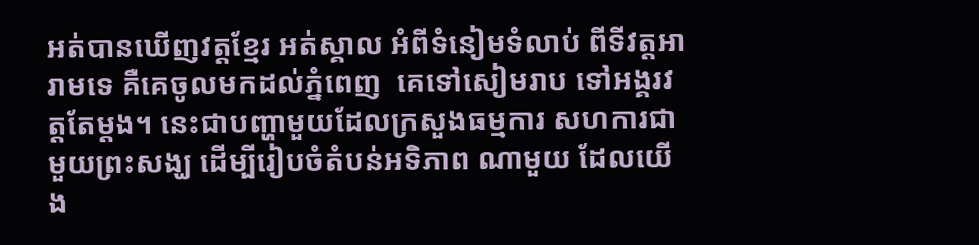អត់បានឃើញវត្តខ្មែរ អត់ស្គាល អំពីទំនៀមទំលាប់ ពីទីវត្តអារាមទេ គឺគេចូលមកដល់ភ្នំពេញ  គេទៅសៀមរាប ទៅអង្គរវត្តតែម្តង។ នេះជាបញ្ហាមួយដែលក្រសួងធម្មការ សហការជាមួយព្រះសង្ឃ ដើម្បីរៀបចំតំបន់អទិភាព ណាមួយ ដែលយើង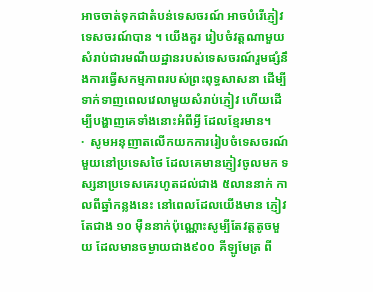អាចចាត់ទុកជាតំបន់ទេសចរណ៍ អាចបំរើភ្ញៀវទេសចរណ៍បាន ។ យើងគួរ រៀបចំវត្តណាមួយ សំរាប់ជារមណីយដ្ឋានរបស់ទេសចរណ៍រួមផ្សំនឹងការធ្វើសកម្មភាពរបស់ព្រះពុទ្ធសាសនា ដើម្បីទាក់ទាញពេលវេលាមួយសំរាប់ភ្ញៀវ ហើយដើម្បីបង្ហាញគេទាំងនោះអំពីអ្វី ដែលខ្មែរមាន។
·  សូមអនុញាតលើកយកការរៀបចំទេសចរណ៍មួយនៅប្រទេសថៃ ដែលគេមានភ្ញៀវចូលមក ទស្សនាប្រទេសគេរហូតដល់ជាង ៥លាននាក់ កាលពីឆ្នាំកន្លងនេះ នៅពេលដែលយើងមាន ភ្ញៀវតែជាង ១០ ម៉ឺននាក់ប៉ុណ្ណោះសូម្បីតែវត្តតូចមួយ ដែលមានចម្ងាយជាង៩០០ គីឡូមែត្រ ពី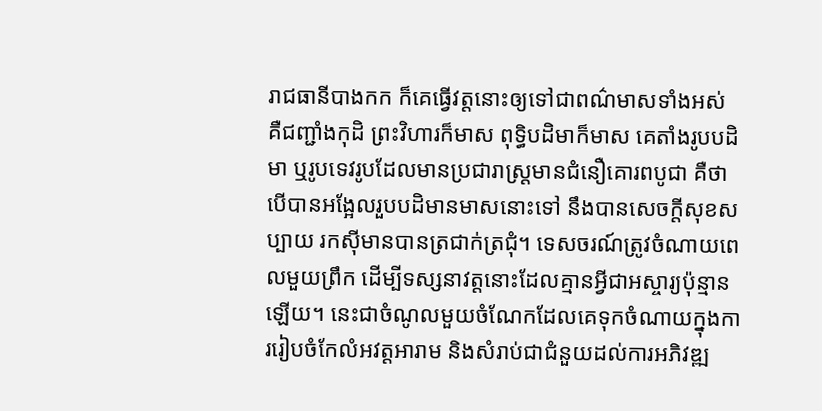រាជធានីបាងកក ក៏គេធ្វើវត្តនោះឲ្យទៅជាពណ៌មាសទាំងអស់ គឺជញ្ជាំងកុដិ ព្រះវិហារក៏មាស ពុទ្ធិបដិមាក៏មាស គេតាំងរូបបដិមា ឬរូបទេវរូបដែលមានប្រជារាស្ត្រមានជំនឿគោរពបូជា គឺថាបើបានអង្អែលរួបបដិមានមាសនោះទៅ នឹងបានសេចក្តីសុខសប្បាយ រកស៊ីមានបានត្រជាក់ត្រជុំ។ ទេសចរណ៍ត្រូវចំណាយពេលមួយព្រឹក ដើម្បីទស្សនាវត្តនោះដែលគ្មានអ្វីជាអស្ចារ្យប៉ុន្មានឡើយ។ នេះជាចំណូលមួយចំណែកដែលគេទុកចំណាយក្នុងការរៀបចំកែលំអវត្តអារាម និងសំរាប់ជាជំនួយដល់ការអភិវឌ្ឍ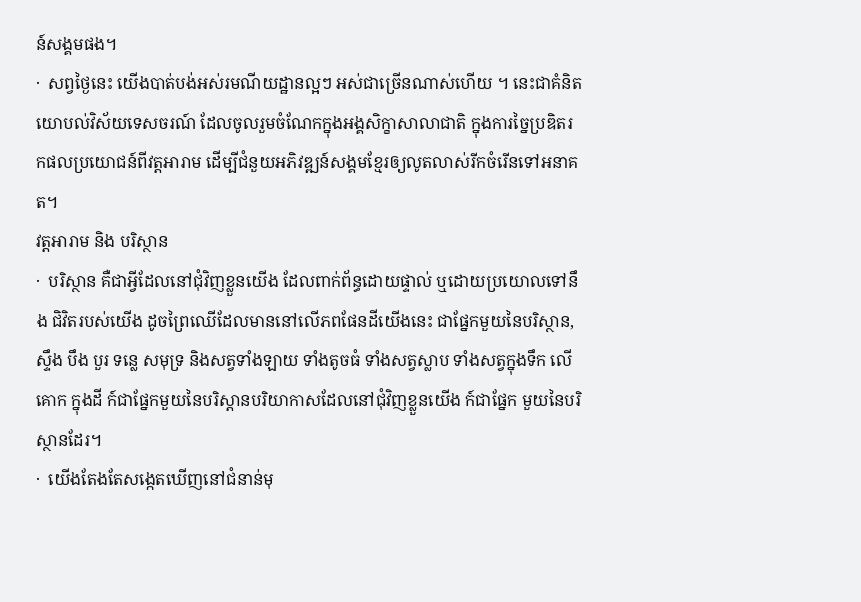ន៍សង្គមផង។
·  សព្វថ្ងៃនេះ យើងបាត់បង់អស់រមណីយដ្ឋានល្អៗ អស់ជាច្រើនណាស់ហើយ ។ នេះជាគំនិត យោបល់វិស័យទេសចរណ៍ ដែលចូលរួមចំណែកក្នុងអង្គសិក្ខាសាលាជាតិ ក្នុងការច្នៃប្រឌិតរកផលប្រយោជន៍ពីវត្តអារាម ដើម្បីជំនួយអភិវឌ្ឍន៍សង្គមខ្មែរឲ្យលូតលាស់រីកចំរើនទៅអនាគត។
វត្តអារាម និង បរិស្ថាន
·  បរិស្ថាន គឺជាអ្វីដែលនៅជុំវិញខ្លួនយើង ដែលពាក់ព័ន្ធដោយផ្ទាល់ ឬដោយប្រយោលទៅនឹង ជិវិតរបស់យើង ដូចព្រៃឈើដែលមាននៅលើភពផែនដីយើងនេះ ជាផ្នែកមួយនៃបរិស្ថាន, ស្ទឹង បឹង បួរ ទន្លេ សមុទ្រ និងសត្វទាំងឡាយ ទាំងតូចធំ ទាំងសត្វស្លាប ទាំងសត្វក្នុងទឹក លើគោក ក្នុងដី ក៍ជាផ្នែកមួយនៃបរិស្ដានបរិយាកាសដែលនៅជុំវិញខ្លួនយើង ក៍ជាផ្នែក មួយនៃបរិស្ថានដែរ។
·  យើងតែងតែសង្កេតឃើញនៅជំនាន់មុ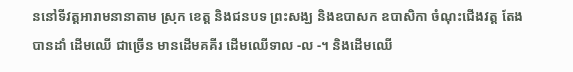ននៅទីវត្តអារាមនានាតាម ស្រុក ខេត្ត និងជនបទ ព្រះសង្ឃ និងឧបាសក ឧបាសិកា ចំណុះជើងវត្ដ តែងបានដាំ ដើមឈើ ជាច្រើន មានដើមគគីរ ដើមឈើទាល -ល -។ និងដើមឈើ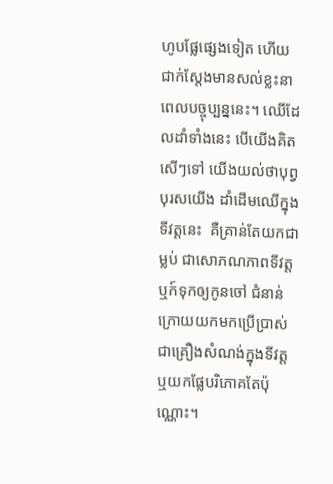ហូបផែ្លផេ្សង‍ទៀត ហើយជាក់សែ្តងមានសល់ខ្លះនាពេលបច្ចុប្បន្ននេះ។ ឈើដែលដាំទាំងនេះ បើយើងគិតសើៗទៅ យើងយល់ថាបុព្វបុរសយើង ដាំដើមឈើក្នុងទីវត្តនេះ  គឺគ្រាន់តែយកជាម្លប់ ជាសោភណភាពទីវត្ត ឬក៍ទុកឲ្យកូនចៅ ជំនាន់ក្រោយយកមកប្រើប្រាស់ជាគ្រឿងសំណង់ក្នុងទីវត្ត ឬយកផ្លែបរិភោគតែប៉ុណ្ណោះ។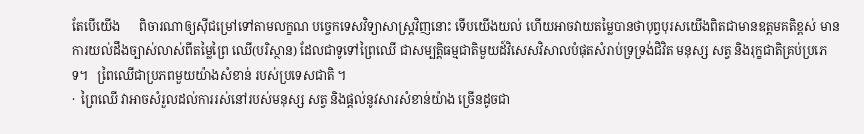តែបើយើង      ពិចារណាឲ្យស៊ីជម្រៅទៅតាមលក្ខណ បចេ្ចកទេសវិទ្យាសាស្រ្តវិញនោះ ទើបយើងយល់ ហើយអាចវាយតម្លៃបានថាបុព្វបុរសយើងពិតជាមានឧត្តមគតិខ្ពស់ មានការយល់ដឹងច្បាស់លាស់ពីតម្លៃព្រៃ ឈើ(បរិស្ថាន) ដែលជាទូទៅព្រៃឈើ ជាសម្បត្តិធម្មជាតិមួយដ៍វិសេសវិសាលបំផុតសំរាប់ទ្រទ្រង់ជិវិត មនុស្ស សត្វ និងរុក្ខជាតិគ្រប់ប្រភេទ។   ពៃ្រឈើជាប្រភពមួយយ៉ាងសំខាន់ របស់ប្រទេសជាតិ ។
·  ព្រៃឈើ វាអាចសំរួលដល់ការរស់នៅរបស់មនុស្ស សត្វ និងផ្តល់នូវសារសំខាន់យ៉ាង ច្រើនដូចជា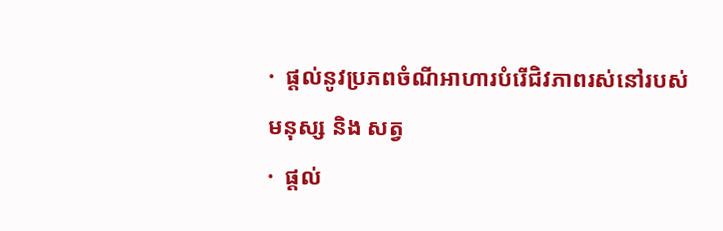·  ផ្តល់នូវប្រភពចំណីអាហារបំរើជិវភាពរស់នៅរបស់មនុស្ស និង សត្វ
·  ផ្ដល់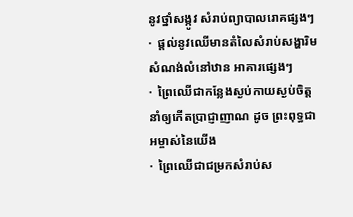នូវថ្នាំសង្កូវ សំរាប់ព្យាបាលរោគផ្សងៗ
·  ផ្ដល់នូវឈើមានតំលៃសំរាប់សង្ហារិម សំណង់លំនៅឋាន អាគារផេ្សងៗ
·  ព្រៃឈើជាកនែ្លងស្ងប់កាយស្ងប់ចិត្ត នាំឲ្យកើតបា្រជ្ញាញាណ ដូច ព្រះពុទ្ធជាអម្ចាស់នៃយើង
·  ព្រៃឈើជាជម្រកសំរាប់ស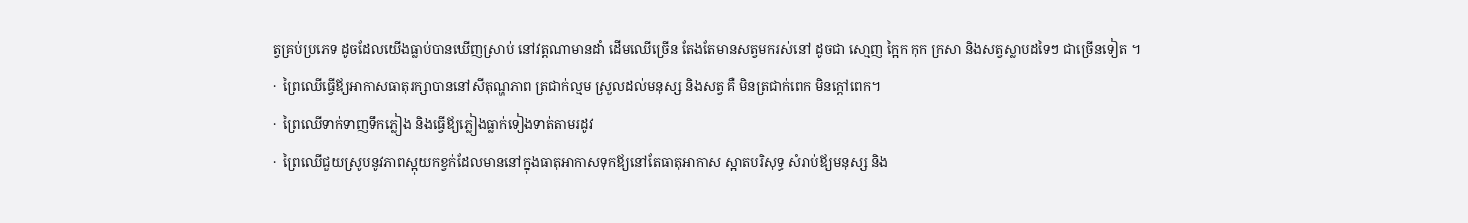ត្វគ្រប់ប្រភេទ ដូចដែលយើងធ្លាប់បានឃើញស្រាប់ នៅវត្តណាមានដាំ ដើមឈើច្រើន តែងតែមានសត្វមករស់នៅ ដូចជា សោ្មញ កៃ្អក កុក ក្រសា និងសត្វស្លាបដទៃៗ ជាច្រើនទៀត ។
·  ព្រៃឈើធើ្វឪ្យអាកាសធាតុរក្សាបាននៅសីតុណ្ហភាព ត្រជាក់ល្មម ស្រួលដល់មនុស្ស និងសត្វ គឺ មិនត្រជាក់ពេក មិនក្ដៅពេក។
·  ព្រៃឈើទាក់ទាញទឹកភ្លៀង និងធើ្វឪ្យភ្លៀងធ្លាក់ទៀងទាត់តាមរដូវ
·  ព្រៃឈើជួយស្រូបនូវភាពស្អុយកខ្វក់ដែលមាននៅក្នុងធាតុអាកាសទុកឪ្យនៅតែធាតុអាកាស ស្អាតបរិសុទ្ធ សំរាប់ឪ្យមនុស្ស និង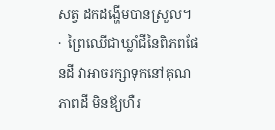សត្វ ដកដង្ហើមបានស្រួល។
·  ព្រៃឈើជាឃ្លាំជីនៃពិភពផែនដី វាអាចរក្សាទុកនៅគុណភាពដី មិនឪ្យហឺរ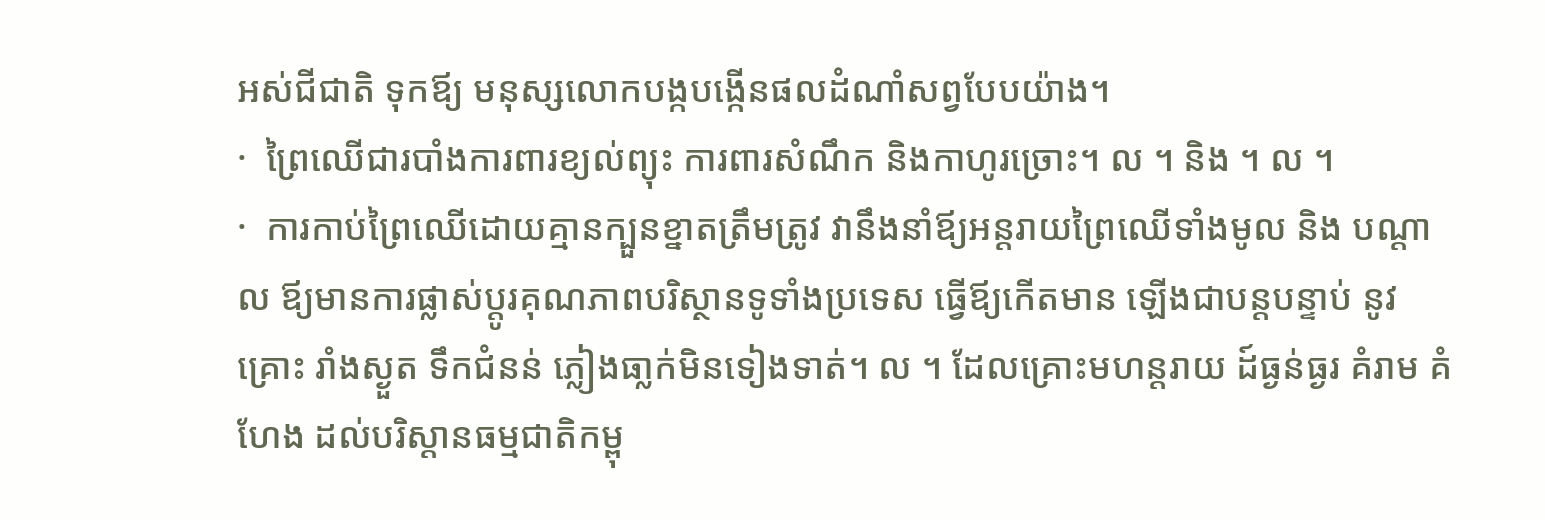អស់ជីជាតិ ទុកឪ្យ មនុស្សលោកបង្កបង្កើនផលដំណាំសព្វបែបយ៉ាង។
·  ព្រៃឈើជារបាំងការពារខ្យល់ព្យុះ ការពារសំណឹក និងកាហូរច្រោះ។ ល ។ និង ។ ល ។
·  ការកាប់ព្រៃឈើដោយគ្មានក្បួនខ្នាតត្រឹមត្រូវ វានឹងនាំឪ្យអន្តរាយព្រៃឈើទាំងមូល និង បណ្តាល ឪ្យមានការផ្លាស់ប្តូរគុណភាពបរិស្ថានទូទាំងប្រទេស ធើ្វឪ្យកើតមាន ឡើងជាបន្តបន្ទាប់ នូវគ្រោះ រាំងស្ងួត ទឹកជំនន់ ភ្លៀងធា្លក់មិនទៀងទាត់។ ល ។ ដែលគ្រោះមហន្តរាយ ដ៍ធ្ងន់ធ្ងរ គំរាម គំហែង ដល់បរិស្ដានធម្មជាតិកម្ពុ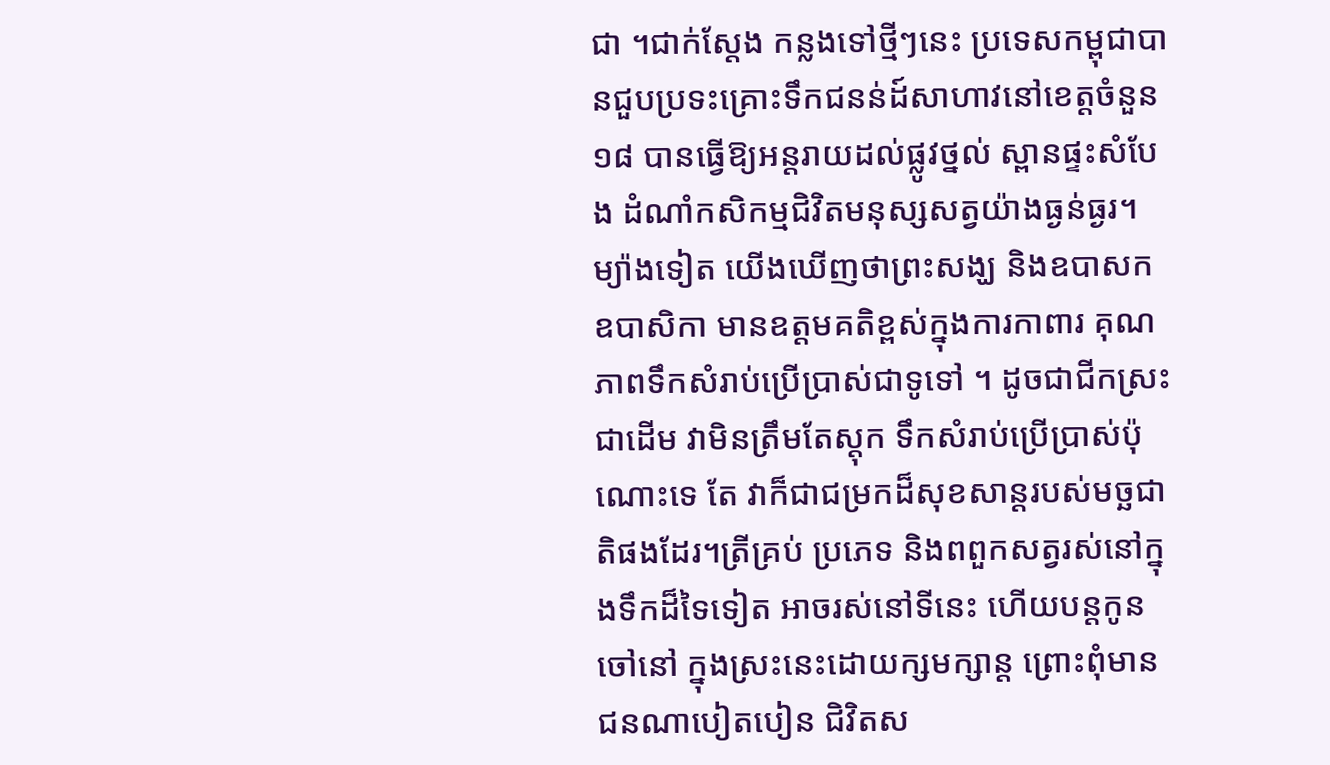ជា ។ជាក់ស្ដែង កន្លងទៅថី្មៗនេះ ប្រទេសកម្ពុជាបានជួបប្រទះគ្រោះទឹកជនន់ដ៍សាហាវនៅខេត្តចំនួន១៨ បានធើ្វឱ្យអន្តរាយដល់ផ្លូវថ្នល់ ស្ពានផ្ទះសំបែង ដំណាំកសិកម្មជិវិតមនុស្សសត្វយ៉ាងធ្ងន់ធ្ងរ។ ម្យ៉ាងទៀត យើងឃើញថាព្រះសង្ឃ និងឧបាសក ឧបាសិកា មានឧត្តមគតិខ្ពស់ក្នុងការកាពារ គុណភាពទឹកសំរាប់ប្រើបា្រស់ជាទូទៅ ។ ដូចជាជីកស្រះជាដើម វាមិនត្រឹមតែស្តុក ទឹកសំរាប់ប្រើប្រាស់ប៉ុណោះទេ តែ វាក៏ជាជម្រកដ៏សុខសាន្តរបស់មច្ឆជាតិផងដែរ។ត្រីគ្រប់ ប្រភេទ និងពពួកសត្វរស់នៅក្នុងទឹកដ៏ទៃទៀត អាចរស់នៅទីនេះ ហើយបន្តកូនចៅនៅ ក្នុងស្រះនេះដោយក្សមក្សាន្ត ព្រោះពុំមានជនណាបៀតបៀន ជិវិតស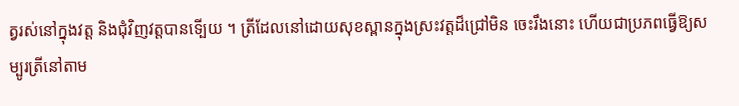ត្វរស់នៅក្នុងវត្ត និងជុំវិញវត្តបានទើ្បយ ។ ត្រីដែលនៅដោយសុខស្ពានក្នុងស្រះវត្តដ៏ជ្រៅមិន ចេះរឹងនោះ ហើយជាប្រភពធើ្វឱ្យសម្បូរត្រីនៅតាម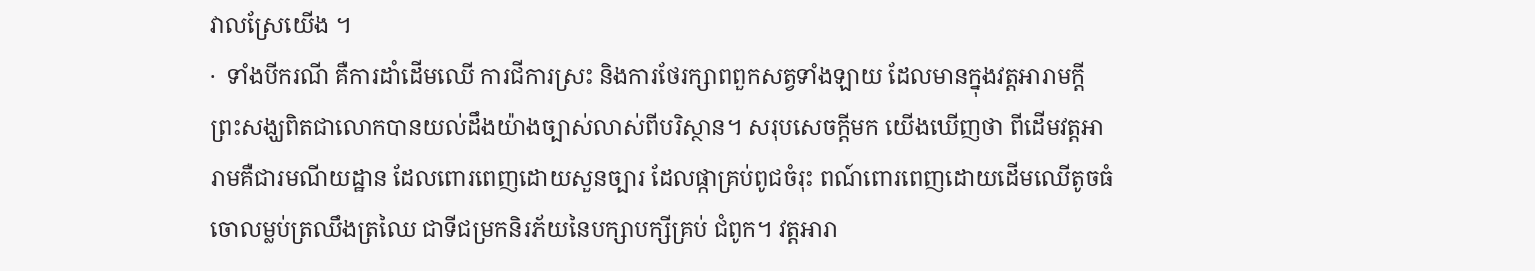វាលស្រែយើង ។
·  ទាំងបីករណី គឺការដាំដើមឈើ ការជីការស្រះ និងការថែរក្សាពពួកសត្វទាំងឡាយ ដែលមានក្នុងវត្តអារាមក្តី ព្រះសង្ឃពិតជាលោកបានយល់ដឹងយ៉ាងច្បាស់លាស់ពីបរិស្ថាន។ សរុបសេចក្ដីមក យើងឃើញថា ពីដើមវត្តអារាមគឺជារមណីយដ្ឋាន ដែលពោរពេញដោយសួនច្បារ ដែលផ្កាគ្រប់ពូជចំរុះ ពណ៍ពោរពេញដោយដើមឈើតូចធំចោលម្លប់ត្រឈឹងត្រឈៃ ជាទីជម្រកនិរភ័យនៃបក្សាបក្សីគ្រប់ ជំពូក។ វត្តអារា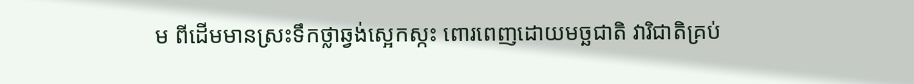ម ពីដើមមានស្រះទឹកថ្លាឆ្វង់សេ្អកស្កះ ពោរពេញដោយមច្ឆជាតិ វារិជាតិគ្រប់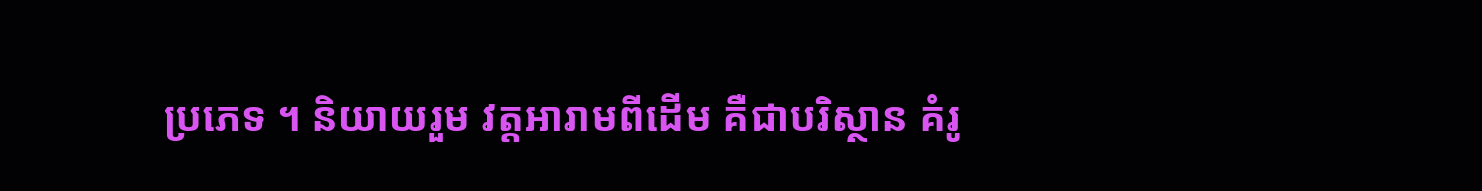ប្រភេទ ។ និយាយរួម វត្តអារាមពីដើម គឺជាបរិស្ថាន គំរូ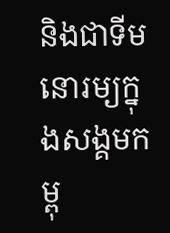និងជាទីមនោរម្យក្នុងសង្គមកម្ពុ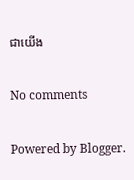ជាយើង

No comments

Powered by Blogger.